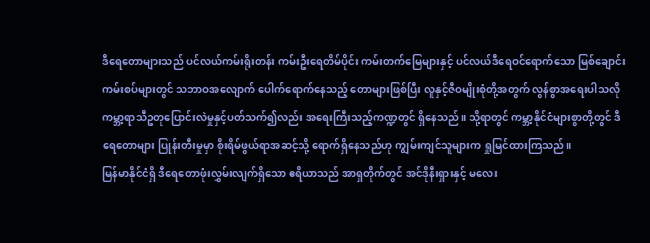ဒီရေတောများသည် ပင်လယ်ကမ်းရိုးတန်း ကမ်းဦးရေတိမ်ပိုင်း ကမ်းတက်မြေများနှင့် ပင်လယ်ဒီရေဝင်ရောက်သော မြစ်ချောင်းကမ်းစပ်များတွင် သဘာဝအလျောက် ပေါက်ရောက်နေသည့် တောများဖြစ်ပြီး လူနှင့်ဇီဝမျိုးစုံတို့အတွက် လွန်စွာအရေးပါသလို ကမ္ဘာ့ရာသီဥတုပြောင်းလဲမှုနှင့်ပတ်သက်၍လည်း အရေးကြီးသည့်ကဏ္ဍတွင် ရှိနေသည်။ သို့ရာတွင် ကမ္ဘာ့နိုင်ငံများစွာတို့တွင် ဒီရေတောများ ပြုန်းတီးမှုမှာ စိုးရိမ်ဖွယ်ရာအဆင့်သို့ ရောက်ရှိနေသည်ဟု ကျွမ်းကျင်သူများက ရှုမြင်ထားကြသည်။
မြန်မာနိုင်ငံရှိ ဒီရေတောဖုံးလွှမ်းလျက်ရှိသော ဧရိယာသည် အာရှတိုက်တွင် အင်ဒိုနီးရှားနှင့် မလေး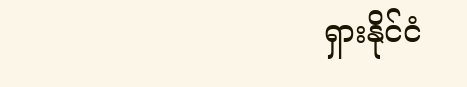ရှားနိုင်ငံ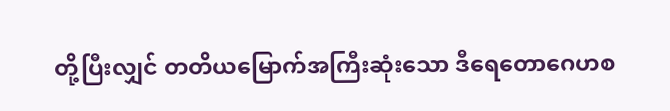တို့ပြီးလျှင် တတိယမြောက်အကြီးဆုံးသော ဒီရေတောဂေဟစ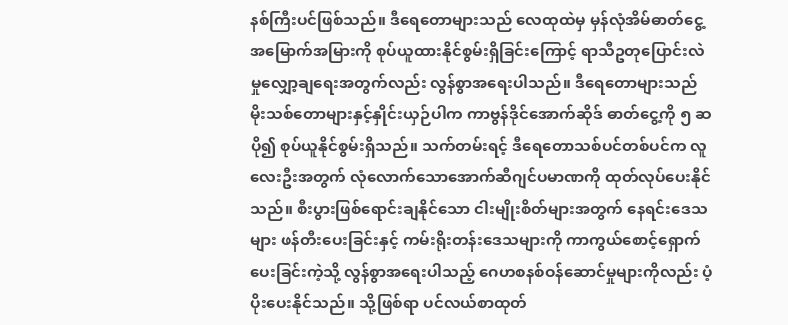နစ်ကြီးပင်ဖြစ်သည်။ ဒီရေတောများသည် လေထုထဲမှ မှန်လုံအိမ်ဓာတ်ငွေ့အမြောက်အမြားကို စုပ်ယူထားနိုင်စွမ်းရှိခြင်းကြောင့် ရာသီဥတုပြောင်းလဲမှုလျှော့ချရေးအတွက်လည်း လွန်စွာအရေးပါသည်။ ဒီရေတောများသည် မိုးသစ်တောများနှင့်နှိုင်းယှဉ်ပါက ကာဗွန်ဒိုင်အောက်ဆိုဒ် ဓာတ်ငွေ့ကို ၅ ဆပို၍ စုပ်ယူနိုင်စွမ်းရှိသည်။ သက်တမ်းရင့် ဒီရေတောသစ်ပင်တစ်ပင်က လူလေးဦးအတွက် လုံလောက်သောအောက်ဆီဂျင်ပမာဏကို ထုတ်လုပ်ပေးနိုင်သည်။ စီးပွားဖြစ်ရောင်းချနိုင်သော ငါးမျိုးစိတ်များအတွက် နေရင်းဒေသများ ဖန်တီးပေးခြင်းနှင့် ကမ်းရိုးတန်းဒေသများကို ကာကွယ်စောင့်ရှောက်ပေးခြင်းကဲ့သို့ လွန်စွာအရေးပါသည့် ဂေဟစနစ်ဝန်ဆောင်မှုများကိုလည်း ပံ့ပိုးပေးနိုင်သည်။ သို့ဖြစ်ရာ ပင်လယ်စာထုတ်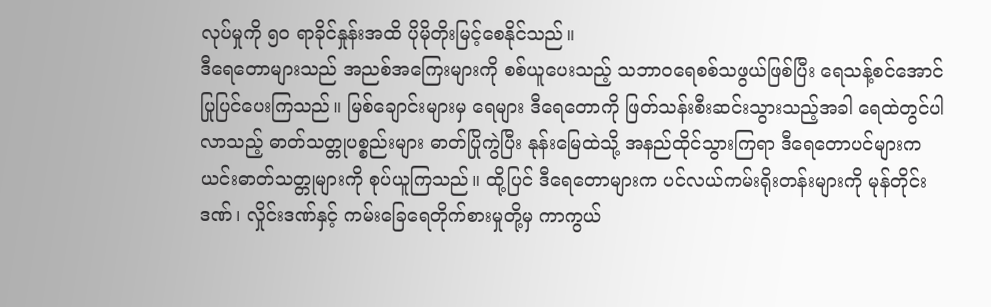လုပ်မှုကို ၅ဝ ရာခိုင်နှုန်းအထိ ပိုမိုတိုးမြင့်စေနိုင်သည်။
ဒီရေတောများသည် အညစ်အကြေးများကို စစ်ယူပေးသည့် သဘာဝရေစစ်သဖွယ်ဖြစ်ပြီး ရေသန့်စင်အောင် ပြုပြင်ပေးကြသည်။ မြစ်ချောင်းများမှ ရေများ ဒီရေတောကို ဖြတ်သန်းစီးဆင်းသွားသည့်အခါ ရေထဲတွင်ပါလာသည့် ဓာတ်သတ္တုပစ္စည်းများ ဓာတ်ပြိုကွဲပြီး နုန်းမြေထဲသို့ အနည်ထိုင်သွားကြရာ ဒီရေတောပင်များက ယင်းဓာတ်သတ္တုများကို စုပ်ယူကြသည်။ ထို့ပြင် ဒီရေတောများက ပင်လယ်ကမ်းရိုးတန်းများကို မုန်တိုင်းဒဏ်၊ လှိုင်းဒဏ်နှင့် ကမ်းခြေရေတိုက်စားမှုတို့မှ ကာကွယ်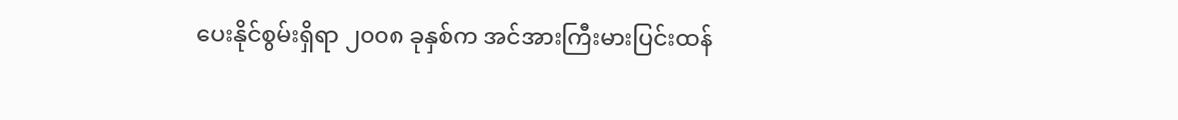ပေးနိုင်စွမ်းရှိရာ ၂၀၀၈ ခုနှစ်က အင်အားကြီးမားပြင်းထန်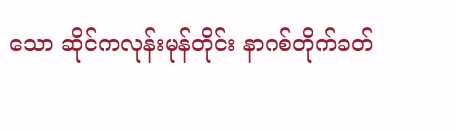သော ဆိုင်ကလုန်းမုန်တိုင်း နာဂစ်တိုက်ခတ်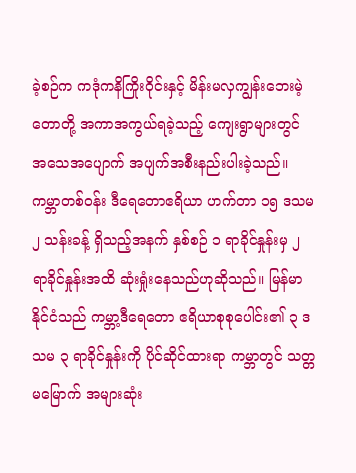ခဲ့စဉ်က ကဒုံကနိကြိုးဝိုင်းနှင့် မိန်းမလှကျွန်းဘေးမဲ့တောတို့ အကာအကွယ်ရခဲ့သည့် ကျေးရွာများတွင် အသေအပျောက် အပျက်အစီးနည်းပါးခဲ့သည်။
ကမ္ဘာတစ်ဝန်း ဒီရေတောဧရိယာ ဟက်တာ ၁၅ ဒသမ ၂ သန်းခန့် ရှိသည့်အနက် နှစ်စဉ် ၁ ရာခိုင်နှုန်းမှ ၂ ရာခိုင်နှုန်းအထိ ဆုံးရှုံးနေသည်ဟုဆိုသည်။ မြန်မာနိုင်ငံသည် ကမ္ဘာ့ဒီရေတော ဧရိယာစုစုပေါင်း၏ ၃ ဒသမ ၃ ရာခိုင်နှုန်းကို ပိုင်ဆိုင်ထားရာ ကမ္ဘာတွင် သတ္တမမြောက် အများဆုံး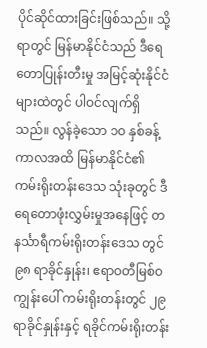ပိုင်ဆိုင်ထားခြင်းဖြစ်သည်။ သို့ရာတွင် မြန်မာနိုင်ငံသည် ဒီရေတောပြုန်းတီးမှု အမြင့်ဆုံးနိုင်ငံများထဲတွင် ပါဝင်လျက်ရှိသည်။ လွန်ခဲ့သော ၁ဝ နှစ်ခန့်ကာလအထိ မြန်မာနိုင်ငံ၏ ကမ်းရိုးတန်းဒေသ သုံးခုတွင် ဒီရေတောဖုံးလွှမ်းမှုအနေဖြင့် တနင်္သာရီကမ်းရိုးတန်းဒေသ တွင် ၉၈ ရာခိုင်နှုန်း၊ ဧရာဝတီမြစ်ဝကျွန်းပေါ် ကမ်းရိုးတန်းတွင် ၂၉ ရာခိုင်နှုန်းနှင့် ရခိုင်ကမ်းရိုးတန်း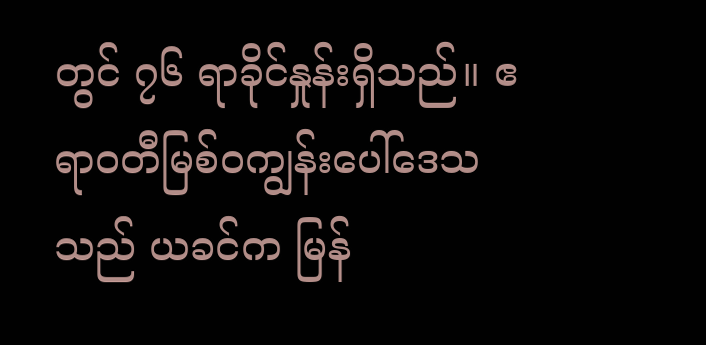တွင် ၇၆ ရာခိုင်နှုန်းရှိသည်။ ဧရာဝတီမြစ်ဝကျွန်းပေါ်ဒေသသည် ယခင်က မြန်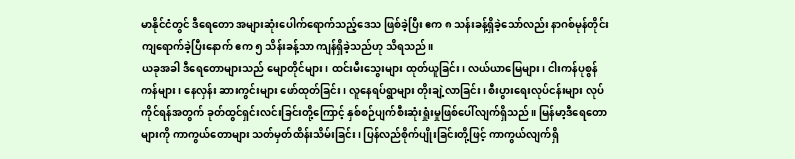မာနိုင်ငံတွင် ဒီရေတော အများဆုံးပေါက်ရောက်သည့်ဒေသ ဖြစ်ခဲ့ပြီး ဧက ၈ သန်းခန့်ရှိခဲ့သော်လည်း နာဂစ်မုန်တိုင်းကျရောက်ခဲ့ပြီးနောက် ဧက ၅ သိန်းခန့်သာ ကျန်ရှိခဲ့သည်ဟု သိရသည်။
ယခုအခါ ဒီရေတောများသည် မျောတိုင်များ၊ ထင်းမီးသွေးများ ထုတ်ယူခြင်း၊ လယ်ယာမြေများ၊ ငါးကန်ပုစွန်ကန်များ၊ နေလှန်း ဆားကွင်းများ ဖော်ထုတ်ခြင်း၊ လူနေရပ်ရွာများ တိုးချဲ့လာခြင်း၊ စီးပွားရေးလုပ်ငန်းများ လုပ်ကိုင်ရန်အတွက် ခုတ်ထွင်ရှင်းလင်းခြင်းတို့ကြောင့် နှစ်စဉ်ပျက်စီးဆုံးရှုံးမှုဖြစ်ပေါ်လျက်ရှိသည်။ မြန်မာ့ဒီရေတောများကို ကာကွယ်တောများ သတ်မှတ်ထိန်းသိမ်းခြင်း၊ ပြန်လည်စိုက်ပျိုးခြင်းတို့ဖြင့် ကာကွယ်လျက်ရှိ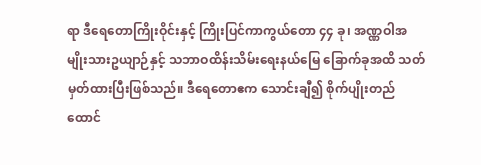ရာ ဒီရေတောကြိုးဝိုင်းနှင့် ကြိုးပြင်ကာကွယ်တော ၄၄ ခု၊ အဏ္ဏဝါအမျိုးသားဥယျာဉ်နှင့် သဘာဝထိန်းသိမ်းရေးနယ်မြေ ခြောက်ခုအထိ သတ်မှတ်ထားပြီးဖြစ်သည်။ ဒီရေတောဧက သောင်းချီ၍ စိုက်ပျိုးတည်ထောင်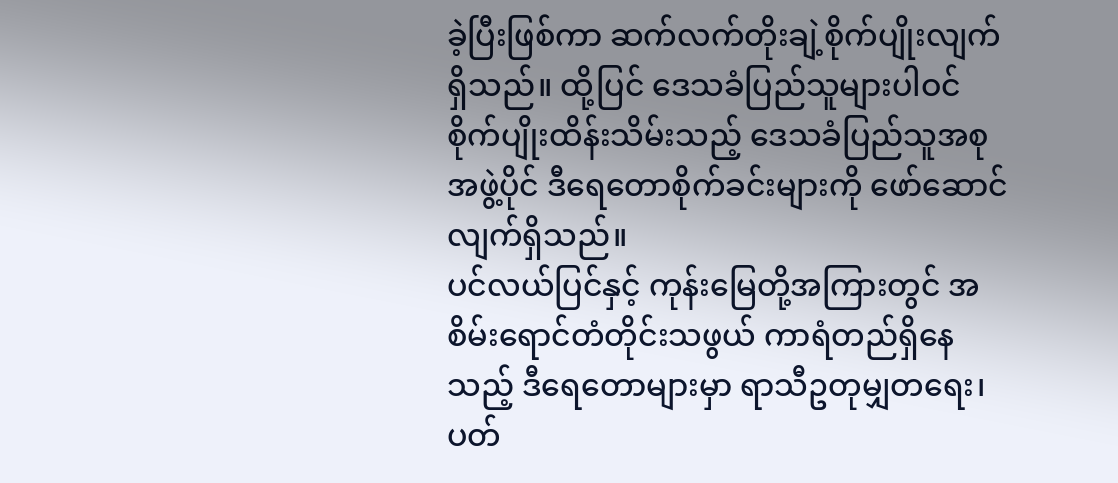ခဲ့ပြီးဖြစ်ကာ ဆက်လက်တိုးချဲ့စိုက်ပျိုးလျက်ရှိသည်။ ထို့ပြင် ဒေသခံပြည်သူများပါဝင် စိုက်ပျိုးထိန်းသိမ်းသည့် ဒေသခံပြည်သူအစုအဖွဲ့ပိုင် ဒီရေတောစိုက်ခင်းများကို ဖော်ဆောင်လျက်ရှိသည်။
ပင်လယ်ပြင်နှင့် ကုန်းမြေတို့အကြားတွင် အစိမ်းရောင်တံတိုင်းသဖွယ် ကာရံတည်ရှိနေသည့် ဒီရေတောများမှာ ရာသီဥတုမျှတရေး၊ ပတ်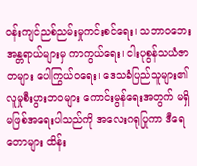၀န်းကျင်ညစ်ညမ်းမှုကင်းစင်ရေး၊ သဘာဝဘေးအန္တရာယ်များမှ ကာကွယ်ရေး၊ ငါးပုစွန်သယံဇာတများ ပေါကြွယ်ဝရေး၊ ဒေသခံပြည်သူများ၏ လူမှုစီးပွားဘဝများ ကောင်းမွန်ရေးအတွက် မရှိမဖြစ်အရေးပါသည်ကို အလေးဂရုပြုကာ ဒီရေတောများ ထိန်း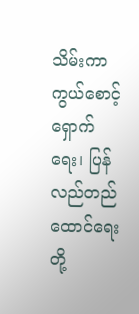သိမ်းကာကွယ်စောင့်ရှောက်ရေး၊ ပြန်လည်တည်ထောင်ရေးတို့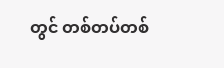တွင် တစ်တပ်တစ်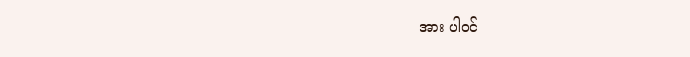အား ပါဝင်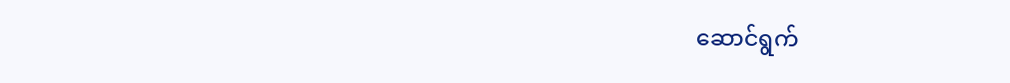ဆောင်ရွက်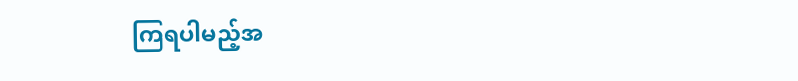ကြရပါမည့်အ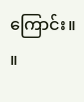ကြောင်း။ ။